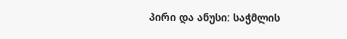პირი და ანუსი: საჭმლის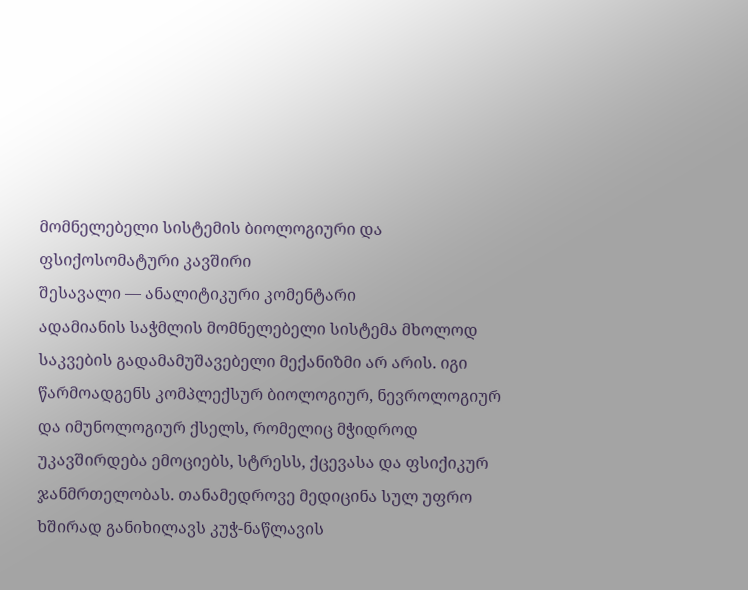მომნელებელი სისტემის ბიოლოგიური და ფსიქოსომატური კავშირი
შესავალი — ანალიტიკური კომენტარი
ადამიანის საჭმლის მომნელებელი სისტემა მხოლოდ საკვების გადამამუშავებელი მექანიზმი არ არის. იგი წარმოადგენს კომპლექსურ ბიოლოგიურ, ნევროლოგიურ და იმუნოლოგიურ ქსელს, რომელიც მჭიდროდ უკავშირდება ემოციებს, სტრესს, ქცევასა და ფსიქიკურ ჯანმრთელობას. თანამედროვე მედიცინა სულ უფრო ხშირად განიხილავს კუჭ-ნაწლავის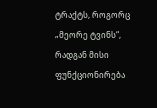ტრაქტს, როგორც „მეორე ტვინს“, რადგან მისი ფუნქციონირება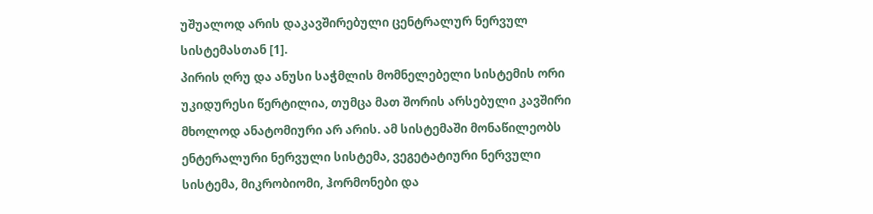უშუალოდ არის დაკავშირებული ცენტრალურ ნერვულ სისტემასთან [1].
პირის ღრუ და ანუსი საჭმლის მომნელებელი სისტემის ორი უკიდურესი წერტილია, თუმცა მათ შორის არსებული კავშირი მხოლოდ ანატომიური არ არის. ამ სისტემაში მონაწილეობს ენტერალური ნერვული სისტემა, ვეგეტატიური ნერვული სისტემა, მიკრობიომი, ჰორმონები და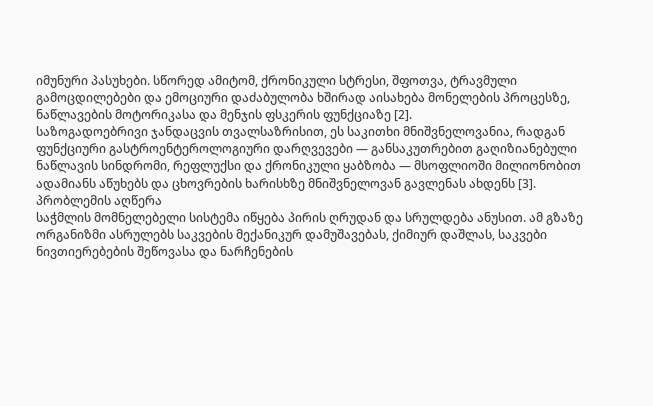იმუნური პასუხები. სწორედ ამიტომ, ქრონიკული სტრესი, შფოთვა, ტრავმული გამოცდილებები და ემოციური დაძაბულობა ხშირად აისახება მონელების პროცესზე, ნაწლავების მოტორიკასა და მენჯის ფსკერის ფუნქციაზე [2].
საზოგადოებრივი ჯანდაცვის თვალსაზრისით, ეს საკითხი მნიშვნელოვანია, რადგან ფუნქციური გასტროენტეროლოგიური დარღვევები — განსაკუთრებით გაღიზიანებული ნაწლავის სინდრომი, რეფლუქსი და ქრონიკული ყაბზობა — მსოფლიოში მილიონობით ადამიანს აწუხებს და ცხოვრების ხარისხზე მნიშვნელოვან გავლენას ახდენს [3].
პრობლემის აღწერა
საჭმლის მომნელებელი სისტემა იწყება პირის ღრუდან და სრულდება ანუსით. ამ გზაზე ორგანიზმი ასრულებს საკვების მექანიკურ დამუშავებას, ქიმიურ დაშლას, საკვები ნივთიერებების შეწოვასა და ნარჩენების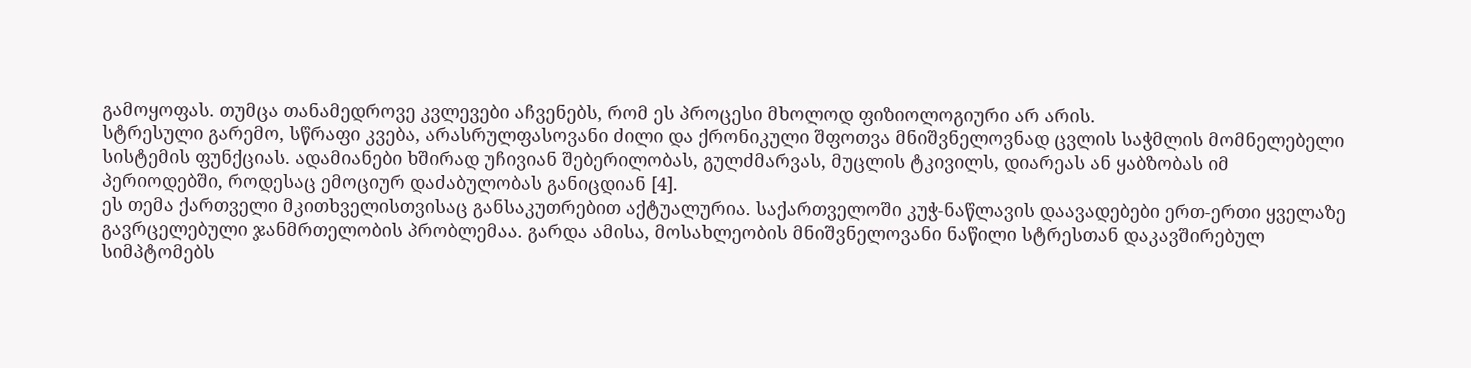გამოყოფას. თუმცა თანამედროვე კვლევები აჩვენებს, რომ ეს პროცესი მხოლოდ ფიზიოლოგიური არ არის.
სტრესული გარემო, სწრაფი კვება, არასრულფასოვანი ძილი და ქრონიკული შფოთვა მნიშვნელოვნად ცვლის საჭმლის მომნელებელი სისტემის ფუნქციას. ადამიანები ხშირად უჩივიან შებერილობას, გულძმარვას, მუცლის ტკივილს, დიარეას ან ყაბზობას იმ პერიოდებში, როდესაც ემოციურ დაძაბულობას განიცდიან [4].
ეს თემა ქართველი მკითხველისთვისაც განსაკუთრებით აქტუალურია. საქართველოში კუჭ-ნაწლავის დაავადებები ერთ-ერთი ყველაზე გავრცელებული ჯანმრთელობის პრობლემაა. გარდა ამისა, მოსახლეობის მნიშვნელოვანი ნაწილი სტრესთან დაკავშირებულ სიმპტომებს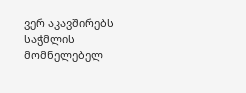ვერ აკავშირებს საჭმლის მომნელებელ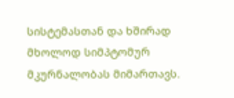სისტემასთან და ხშირად მხოლოდ სიმპტომურ მკურნალობას მიმართავს.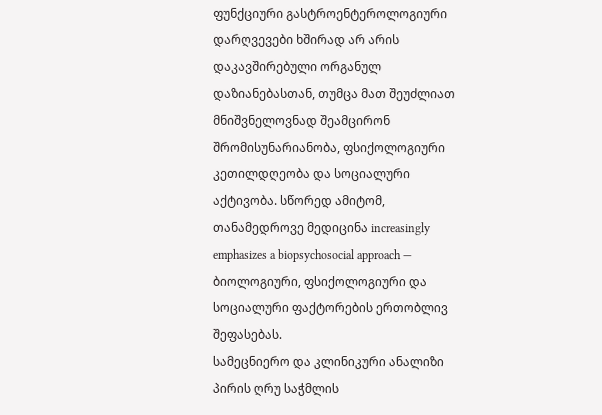ფუნქციური გასტროენტეროლოგიური დარღვევები ხშირად არ არის დაკავშირებული ორგანულ დაზიანებასთან, თუმცა მათ შეუძლიათ მნიშვნელოვნად შეამცირონ შრომისუნარიანობა, ფსიქოლოგიური კეთილდღეობა და სოციალური აქტივობა. სწორედ ამიტომ, თანამედროვე მედიცინა increasingly emphasizes a biopsychosocial approach — ბიოლოგიური, ფსიქოლოგიური და სოციალური ფაქტორების ერთობლივ შეფასებას.
სამეცნიერო და კლინიკური ანალიზი
პირის ღრუ საჭმლის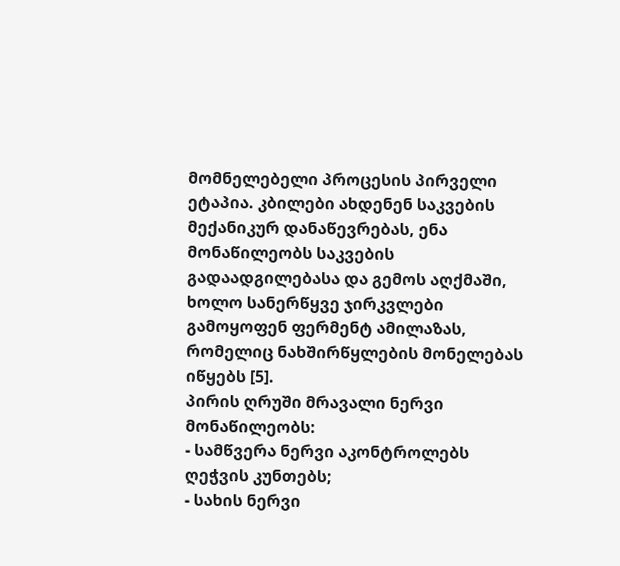მომნელებელი პროცესის პირველი ეტაპია. კბილები ახდენენ საკვების მექანიკურ დანაწევრებას, ენა მონაწილეობს საკვების გადაადგილებასა და გემოს აღქმაში, ხოლო სანერწყვე ჯირკვლები გამოყოფენ ფერმენტ ამილაზას, რომელიც ნახშირწყლების მონელებას იწყებს [5].
პირის ღრუში მრავალი ნერვი მონაწილეობს:
- სამწვერა ნერვი აკონტროლებს ღეჭვის კუნთებს;
- სახის ნერვი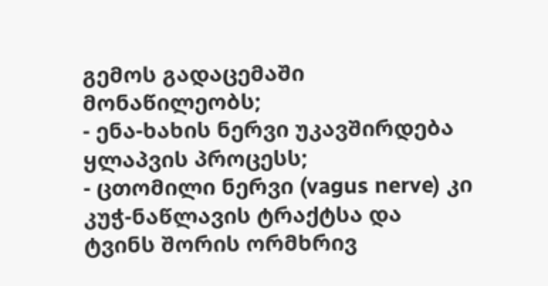გემოს გადაცემაში მონაწილეობს;
- ენა-ხახის ნერვი უკავშირდება ყლაპვის პროცესს;
- ცთომილი ნერვი (vagus nerve) კი კუჭ-ნაწლავის ტრაქტსა და ტვინს შორის ორმხრივ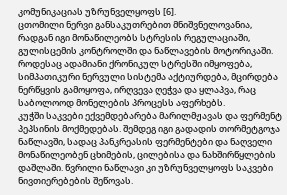კომუნიკაციას უზრუნველყოფს [6].
ცთომილი ნერვი განსაკუთრებით მნიშვნელოვანია, რადგან იგი მონაწილეობს სტრესის რეგულაციაში, გულისცემის კონტროლში და ნაწლავების მოტორიკაში. როდესაც ადამიანი ქრონიკულ სტრესში იმყოფება, სიმპათიკური ნერვული სისტემა აქტიურდება, მცირდება ნერწყვის გამოყოფა, ირღვევა ღეჭვა და ყლაპვა, რაც საბოლოოდ მონელების პროცესს აფერხებს.
კუჭში საკვები ექვემდებარება მარილმჟავას და ფერმენტ პეპსინის მოქმედებას. შემდეგ იგი გადადის თორმეტგოჯა ნაწლავში, სადაც პანკრეასის ფერმენტები და ნაღველი მონაწილეობენ ცხიმების, ცილებისა და ნახშირწყლების დაშლაში. წვრილი ნაწლავი კი უზრუნველყოფს საკვები ნივთიერებების შეწოვას.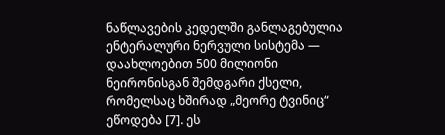ნაწლავების კედელში განლაგებულია ენტერალური ნერვული სისტემა — დაახლოებით 500 მილიონი ნეირონისგან შემდგარი ქსელი, რომელსაც ხშირად „მეორე ტვინიც“ ეწოდება [7]. ეს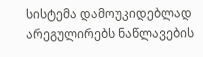სისტემა დამოუკიდებლად არეგულირებს ნაწლავების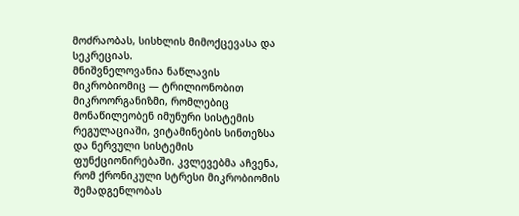მოძრაობას, სისხლის მიმოქცევასა და სეკრეციას.
მნიშვნელოვანია ნაწლავის მიკრობიომიც — ტრილიონობით მიკროორგანიზმი, რომლებიც მონაწილეობენ იმუნური სისტემის რეგულაციაში, ვიტამინების სინთეზსა და ნერვული სისტემის ფუნქციონირებაში. კვლევებმა აჩვენა, რომ ქრონიკული სტრესი მიკრობიომის შემადგენლობას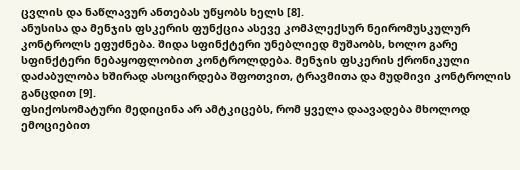ცვლის და ნაწლავურ ანთებას უწყობს ხელს [8].
ანუსისა და მენჯის ფსკერის ფუნქცია ასევე კომპლექსურ ნეირომუსკულურ კონტროლს ეფუძნება. შიდა სფინქტერი უნებლიედ მუშაობს, ხოლო გარე სფინქტერი ნებაყოფლობით კონტროლდება. მენჯის ფსკერის ქრონიკული დაძაბულობა ხშირად ასოცირდება შფოთვით, ტრავმითა და მუდმივი კონტროლის განცდით [9].
ფსიქოსომატური მედიცინა არ ამტკიცებს, რომ ყველა დაავადება მხოლოდ ემოციებით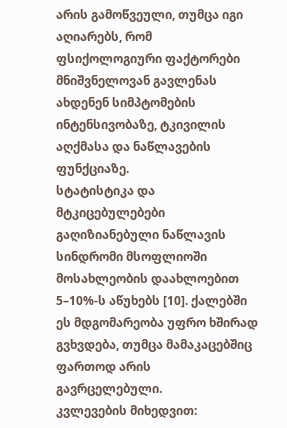არის გამოწვეული, თუმცა იგი აღიარებს, რომ ფსიქოლოგიური ფაქტორები მნიშვნელოვან გავლენას ახდენენ სიმპტომების ინტენსივობაზე, ტკივილის აღქმასა და ნაწლავების ფუნქციაზე.
სტატისტიკა და მტკიცებულებები
გაღიზიანებული ნაწლავის სინდრომი მსოფლიოში მოსახლეობის დაახლოებით 5–10%-ს აწუხებს [10]. ქალებში ეს მდგომარეობა უფრო ხშირად გვხვდება, თუმცა მამაკაცებშიც ფართოდ არის გავრცელებული.
კვლევების მიხედვით: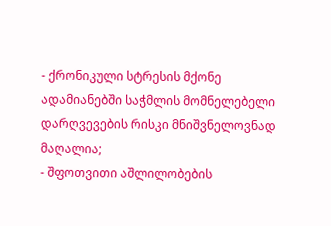- ქრონიკული სტრესის მქონე ადამიანებში საჭმლის მომნელებელი დარღვევების რისკი მნიშვნელოვნად მაღალია;
- შფოთვითი აშლილობების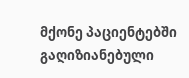მქონე პაციენტებში გაღიზიანებული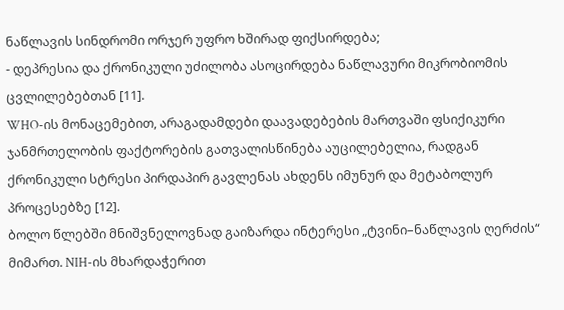ნაწლავის სინდრომი ორჯერ უფრო ხშირად ფიქსირდება;
- დეპრესია და ქრონიკული უძილობა ასოცირდება ნაწლავური მიკრობიომის ცვლილებებთან [11].
WHO-ის მონაცემებით, არაგადამდები დაავადებების მართვაში ფსიქიკური ჯანმრთელობის ფაქტორების გათვალისწინება აუცილებელია, რადგან ქრონიკული სტრესი პირდაპირ გავლენას ახდენს იმუნურ და მეტაბოლურ პროცესებზე [12].
ბოლო წლებში მნიშვნელოვნად გაიზარდა ინტერესი „ტვინი–ნაწლავის ღერძის“ მიმართ. NIH-ის მხარდაჭერით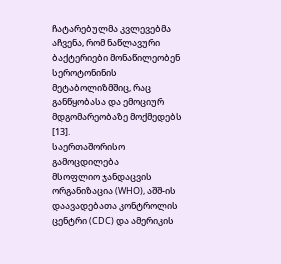ჩატარებულმა კვლევებმა აჩვენა, რომ ნაწლავური ბაქტერიები მონაწილეობენ სეროტონინის მეტაბოლიზმშიც, რაც განწყობასა და ემოციურ მდგომარეობაზე მოქმედებს [13].
საერთაშორისო გამოცდილება
მსოფლიო ჯანდაცვის ორგანიზაცია (WHO), აშშ-ის დაავადებათა კონტროლის ცენტრი (CDC) და ამერიკის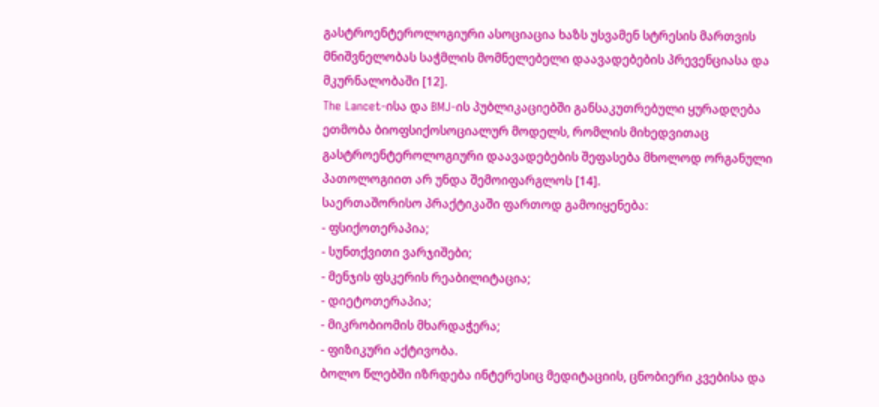გასტროენტეროლოგიური ასოციაცია ხაზს უსვამენ სტრესის მართვის მნიშვნელობას საჭმლის მომნელებელი დაავადებების პრევენციასა და მკურნალობაში [12].
The Lancet-ისა და BMJ-ის პუბლიკაციებში განსაკუთრებული ყურადღება ეთმობა ბიოფსიქოსოციალურ მოდელს, რომლის მიხედვითაც გასტროენტეროლოგიური დაავადებების შეფასება მხოლოდ ორგანული პათოლოგიით არ უნდა შემოიფარგლოს [14].
საერთაშორისო პრაქტიკაში ფართოდ გამოიყენება:
- ფსიქოთერაპია;
- სუნთქვითი ვარჯიშები;
- მენჯის ფსკერის რეაბილიტაცია;
- დიეტოთერაპია;
- მიკრობიომის მხარდაჭერა;
- ფიზიკური აქტივობა.
ბოლო წლებში იზრდება ინტერესიც მედიტაციის, ცნობიერი კვებისა და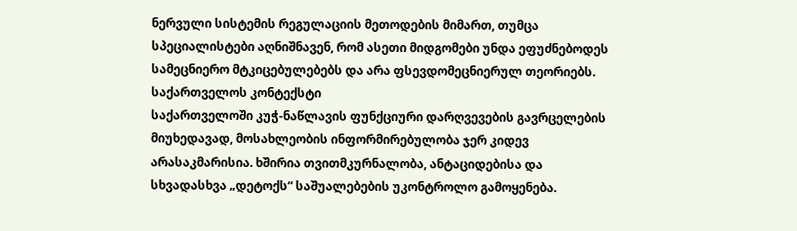ნერვული სისტემის რეგულაციის მეთოდების მიმართ, თუმცა სპეციალისტები აღნიშნავენ, რომ ასეთი მიდგომები უნდა ეფუძნებოდეს სამეცნიერო მტკიცებულებებს და არა ფსევდომეცნიერულ თეორიებს.
საქართველოს კონტექსტი
საქართველოში კუჭ-ნაწლავის ფუნქციური დარღვევების გავრცელების მიუხედავად, მოსახლეობის ინფორმირებულობა ჯერ კიდევ არასაკმარისია. ხშირია თვითმკურნალობა, ანტაციდებისა და სხვადასხვა „დეტოქს“ საშუალებების უკონტროლო გამოყენება.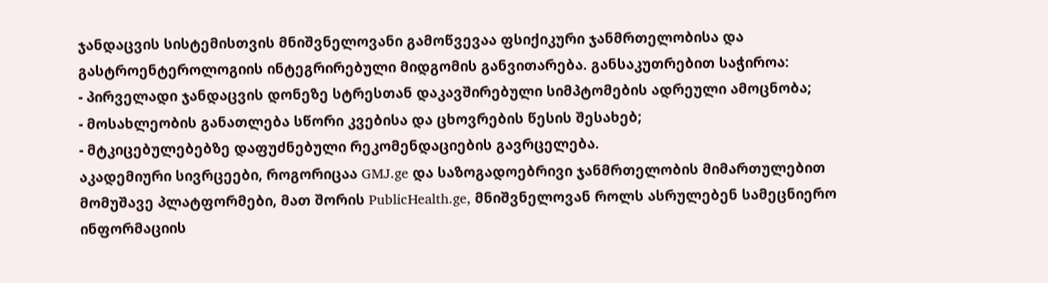ჯანდაცვის სისტემისთვის მნიშვნელოვანი გამოწვევაა ფსიქიკური ჯანმრთელობისა და გასტროენტეროლოგიის ინტეგრირებული მიდგომის განვითარება. განსაკუთრებით საჭიროა:
- პირველადი ჯანდაცვის დონეზე სტრესთან დაკავშირებული სიმპტომების ადრეული ამოცნობა;
- მოსახლეობის განათლება სწორი კვებისა და ცხოვრების წესის შესახებ;
- მტკიცებულებებზე დაფუძნებული რეკომენდაციების გავრცელება.
აკადემიური სივრცეები, როგორიცაა GMJ.ge და საზოგადოებრივი ჯანმრთელობის მიმართულებით მომუშავე პლატფორმები, მათ შორის PublicHealth.ge, მნიშვნელოვან როლს ასრულებენ სამეცნიერო ინფორმაციის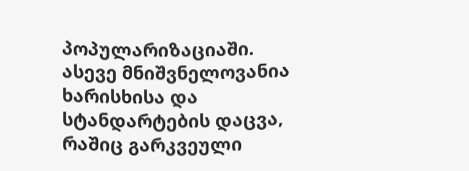პოპულარიზაციაში.
ასევე მნიშვნელოვანია ხარისხისა და სტანდარტების დაცვა, რაშიც გარკვეული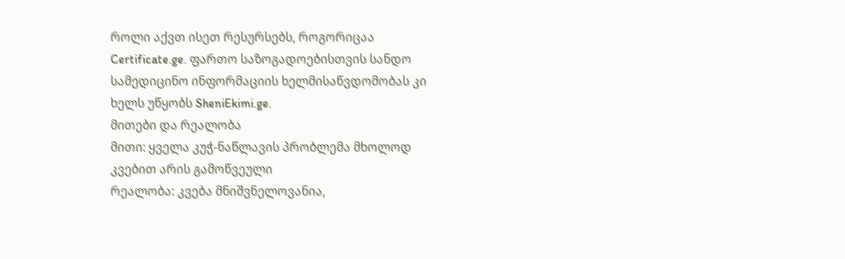როლი აქვთ ისეთ რესურსებს, როგორიცაა Certificate.ge. ფართო საზოგადოებისთვის სანდო სამედიცინო ინფორმაციის ხელმისაწვდომობას კი ხელს უწყობს SheniEkimi.ge.
მითები და რეალობა
მითი: ყველა კუჭ-ნაწლავის პრობლემა მხოლოდ კვებით არის გამოწვეული
რეალობა: კვება მნიშვნელოვანია,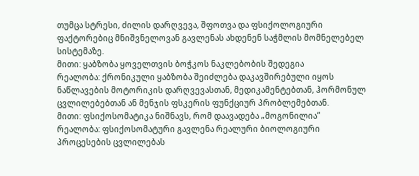თუმცა სტრესი, ძილის დარღვევა, შფოთვა და ფსიქოლოგიური ფაქტორებიც მნიშვნელოვან გავლენას ახდენენ საჭმლის მომნელებელ სისტემაზე.
მითი: ყაბზობა ყოველთვის ბოჭკოს ნაკლებობის შედეგია
რეალობა: ქრონიკული ყაბზობა შეიძლება დაკავშირებული იყოს ნაწლავების მოტორიკის დარღვევასთან, მედიკამენტებთან, ჰორმონულ ცვლილებებთან ან მენჯის ფსკერის ფუნქციურ პრობლემებთან.
მითი: ფსიქოსომატიკა ნიშნავს, რომ დაავადება „მოგონილია“
რეალობა: ფსიქოსომატური გავლენა რეალური ბიოლოგიური პროცესების ცვლილებას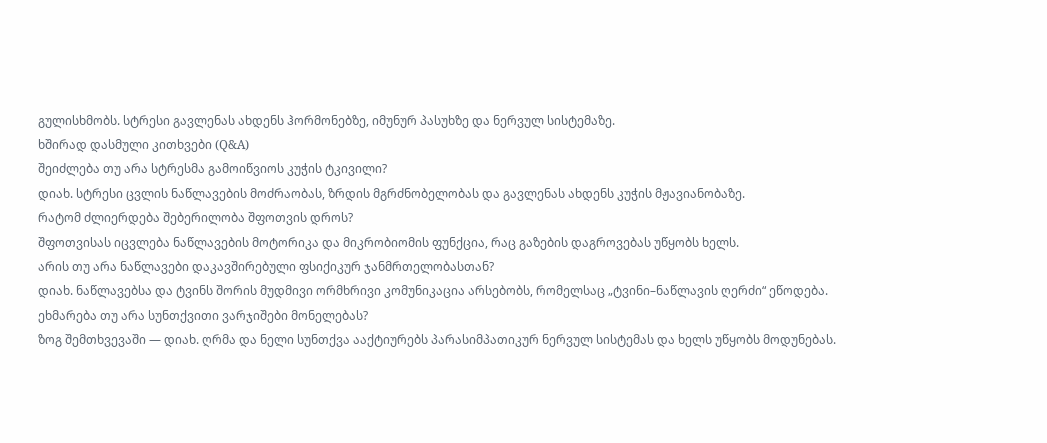გულისხმობს. სტრესი გავლენას ახდენს ჰორმონებზე, იმუნურ პასუხზე და ნერვულ სისტემაზე.
ხშირად დასმული კითხვები (Q&A)
შეიძლება თუ არა სტრესმა გამოიწვიოს კუჭის ტკივილი?
დიახ. სტრესი ცვლის ნაწლავების მოძრაობას, ზრდის მგრძნობელობას და გავლენას ახდენს კუჭის მჟავიანობაზე.
რატომ ძლიერდება შებერილობა შფოთვის დროს?
შფოთვისას იცვლება ნაწლავების მოტორიკა და მიკრობიომის ფუნქცია, რაც გაზების დაგროვებას უწყობს ხელს.
არის თუ არა ნაწლავები დაკავშირებული ფსიქიკურ ჯანმრთელობასთან?
დიახ. ნაწლავებსა და ტვინს შორის მუდმივი ორმხრივი კომუნიკაცია არსებობს, რომელსაც „ტვინი–ნაწლავის ღერძი“ ეწოდება.
ეხმარება თუ არა სუნთქვითი ვარჯიშები მონელებას?
ზოგ შემთხვევაში — დიახ. ღრმა და ნელი სუნთქვა ააქტიურებს პარასიმპათიკურ ნერვულ სისტემას და ხელს უწყობს მოდუნებას.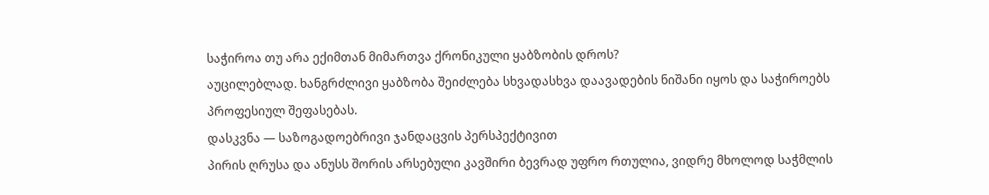საჭიროა თუ არა ექიმთან მიმართვა ქრონიკული ყაბზობის დროს?
აუცილებლად. ხანგრძლივი ყაბზობა შეიძლება სხვადასხვა დაავადების ნიშანი იყოს და საჭიროებს პროფესიულ შეფასებას.
დასკვნა — საზოგადოებრივი ჯანდაცვის პერსპექტივით
პირის ღრუსა და ანუსს შორის არსებული კავშირი ბევრად უფრო რთულია, ვიდრე მხოლოდ საჭმლის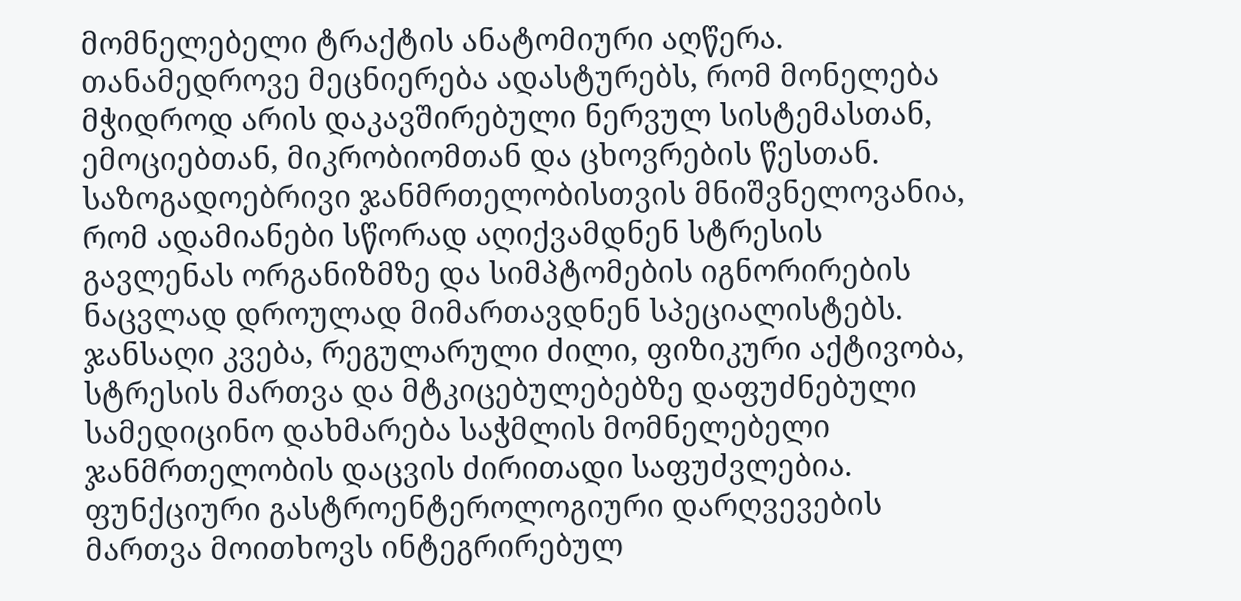მომნელებელი ტრაქტის ანატომიური აღწერა. თანამედროვე მეცნიერება ადასტურებს, რომ მონელება მჭიდროდ არის დაკავშირებული ნერვულ სისტემასთან, ემოციებთან, მიკრობიომთან და ცხოვრების წესთან.
საზოგადოებრივი ჯანმრთელობისთვის მნიშვნელოვანია, რომ ადამიანები სწორად აღიქვამდნენ სტრესის გავლენას ორგანიზმზე და სიმპტომების იგნორირების ნაცვლად დროულად მიმართავდნენ სპეციალისტებს. ჯანსაღი კვება, რეგულარული ძილი, ფიზიკური აქტივობა, სტრესის მართვა და მტკიცებულებებზე დაფუძნებული სამედიცინო დახმარება საჭმლის მომნელებელი ჯანმრთელობის დაცვის ძირითადი საფუძვლებია.
ფუნქციური გასტროენტეროლოგიური დარღვევების მართვა მოითხოვს ინტეგრირებულ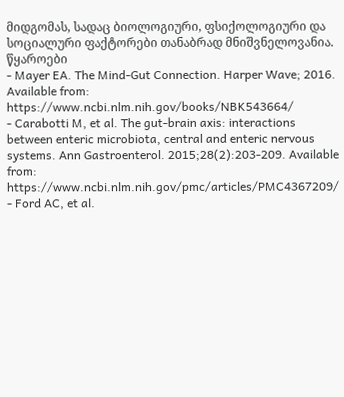მიდგომას, სადაც ბიოლოგიური, ფსიქოლოგიური და სოციალური ფაქტორები თანაბრად მნიშვნელოვანია.
წყაროები
- Mayer EA. The Mind-Gut Connection. Harper Wave; 2016. Available from: https://www.ncbi.nlm.nih.gov/books/NBK543664/
- Carabotti M, et al. The gut-brain axis: interactions between enteric microbiota, central and enteric nervous systems. Ann Gastroenterol. 2015;28(2):203-209. Available from: https://www.ncbi.nlm.nih.gov/pmc/articles/PMC4367209/
- Ford AC, et al.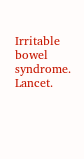Irritable bowel syndrome. Lancet.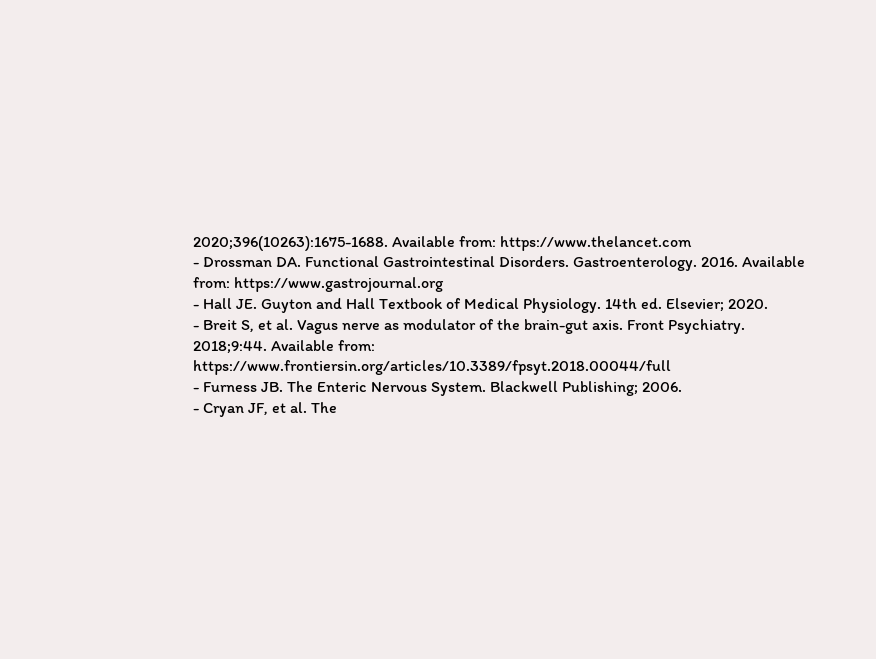2020;396(10263):1675-1688. Available from: https://www.thelancet.com
- Drossman DA. Functional Gastrointestinal Disorders. Gastroenterology. 2016. Available from: https://www.gastrojournal.org
- Hall JE. Guyton and Hall Textbook of Medical Physiology. 14th ed. Elsevier; 2020.
- Breit S, et al. Vagus nerve as modulator of the brain-gut axis. Front Psychiatry. 2018;9:44. Available from: https://www.frontiersin.org/articles/10.3389/fpsyt.2018.00044/full
- Furness JB. The Enteric Nervous System. Blackwell Publishing; 2006.
- Cryan JF, et al. The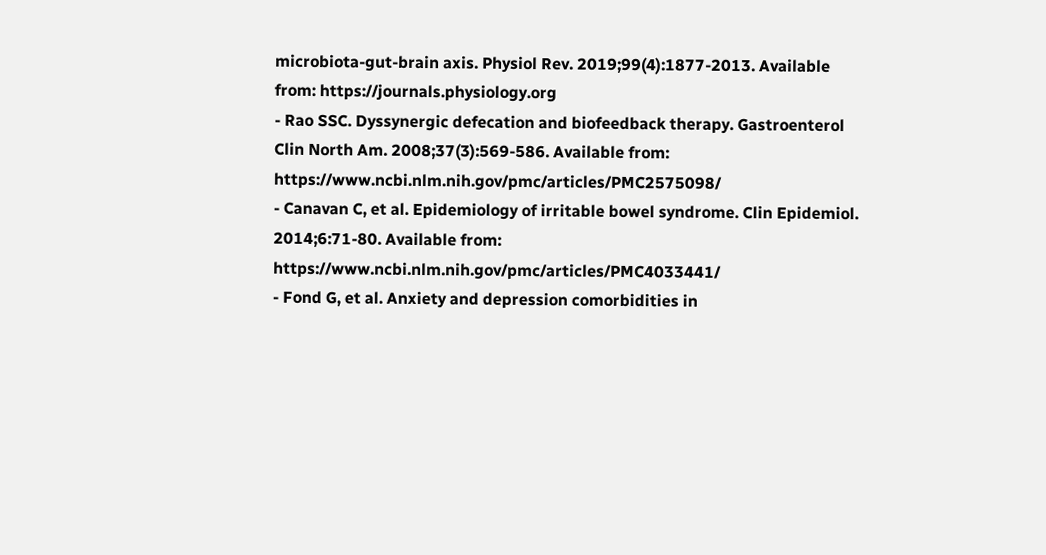microbiota-gut-brain axis. Physiol Rev. 2019;99(4):1877-2013. Available from: https://journals.physiology.org
- Rao SSC. Dyssynergic defecation and biofeedback therapy. Gastroenterol Clin North Am. 2008;37(3):569-586. Available from: https://www.ncbi.nlm.nih.gov/pmc/articles/PMC2575098/
- Canavan C, et al. Epidemiology of irritable bowel syndrome. Clin Epidemiol. 2014;6:71-80. Available from: https://www.ncbi.nlm.nih.gov/pmc/articles/PMC4033441/
- Fond G, et al. Anxiety and depression comorbidities in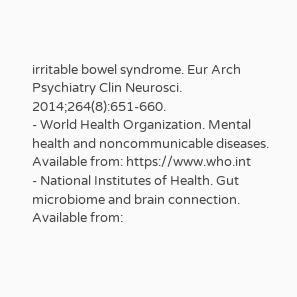irritable bowel syndrome. Eur Arch Psychiatry Clin Neurosci. 2014;264(8):651-660.
- World Health Organization. Mental health and noncommunicable diseases. Available from: https://www.who.int
- National Institutes of Health. Gut microbiome and brain connection. Available from: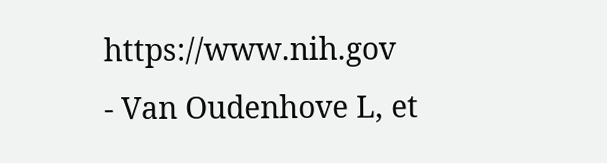https://www.nih.gov
- Van Oudenhove L, et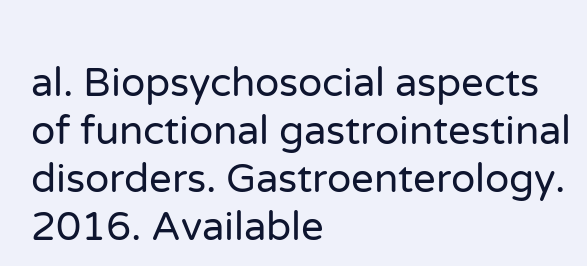al. Biopsychosocial aspects of functional gastrointestinal disorders. Gastroenterology. 2016. Available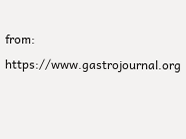from: https://www.gastrojournal.org